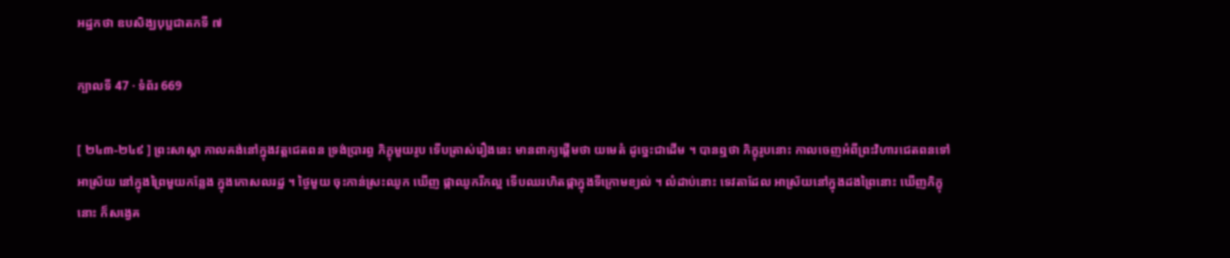អដ្ឋកថា ឧបសិង្ឃបុប្ផជាតកទី ៧

ក្បាលទី 47 · ទំព័រ 669

[ ២៤៣-២៤៩ ] ព្រះសាស្តា កាលគង់នៅក្នុងវត្តជេតពន ទ្រង់ប្រារព្ធ ភិក្ខុមួយរូប ទើបត្រាស់រឿងនេះ មានពាក្យផ្តើមថា យមេតំ ដូច្នេះជាដើម ។ បានឮថា ភិក្ខុរូបនោះ កាលចេញអំពីព្រះវិហារជេតពនទៅ អាស្រ័យ នៅក្នុងព្រៃមួយកន្លែង ក្នុងកោសលរដ្ឋ ។ ថ្ងៃមួយ ចុះកាន់ស្រះឈូក ឃើញ ផ្កាឈូករីកល្អ ទើបឈរហិតផ្កាក្នុងទីក្រោមខ្យល់ ។ លំដាប់នោះ ទេវតាដែល អាស្រ័យនៅក្នុងដងព្រៃនោះ ឃើញភិក្ខុនោះ ក៏សង្វេគ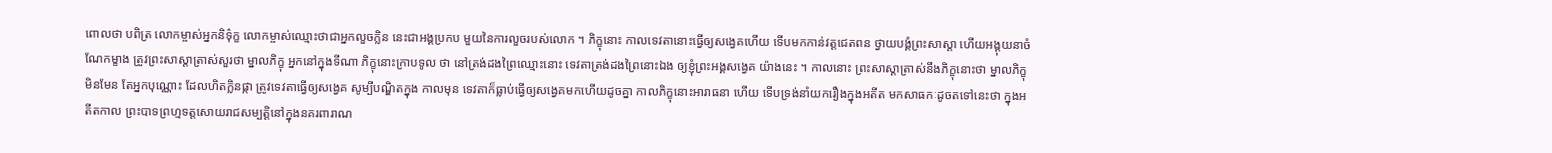ពោលថា បពិត្រ លោកម្ចាស់អ្នកនិទ៌ុក្ខ លោកម្ចាស់ឈ្មោះថាជាអ្នកលួចក្លិន នេះជាអង្គប្រកប មួយនៃការលួចរបស់លោក ។ ភិក្ខុនោះ កាលទេវតានោះធ្វើឲ្យសង្វេគហើយ ទើបមកកាន់វត្តជេតពន ថ្វាយបង្គំព្រះសាស្តា ហើយអង្គុយនាចំណែកម្ខាង ត្រូវព្រះសាស្តាត្រាស់សួរថា ម្នាលភិក្ខុ អ្នកនៅក្នុងទីណា ភិក្ខុនោះក្រាបទូល ថា នៅត្រង់ដងព្រៃឈ្មោះនោះ ទេវតាត្រង់ដងព្រៃនោះឯង ឲ្យខ្ញុំព្រះអង្គសង្វេគ យ៉ាងនេះ ។ កាលនោះ ព្រះសាស្តាត្រាស់នឹងភិក្ខុនោះថា ម្នាលភិក្ខុ មិនមែន តែអ្នកបុណ្ណោះ ដែលហិតក្លិនផ្កា ត្រូវទេវតាធ្វើឲ្យសង្វេគ សូម្បីបណ្ឌិតក្នុង កាលមុន ទេវតាក៏ធ្លាប់ធ្វើឲ្យសង្វេគមកហើយដូចគ្នា កាលភិក្ខុនោះអារាធនា ហើយ ទើបទ្រង់នាំយករឿងក្នុងអតីត មកសាធកៈដូចតទៅនេះថា ក្នុងអតីតកាល ព្រះបាទព្រហ្មទត្តសោយរាជសម្បត្តិនៅក្នុងនគរពារាណ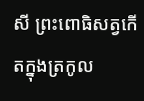សី ព្រះពោធិសត្វកើតក្នុងត្រកូល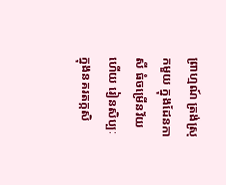ព្រាហ្មណ៍ ត្រង់ស្រុកមួយ ក្នុងដែនកាសី ធំចម្រើនវ័យហើយ រៀនសិប្បៈក្នុងនគរតក្កសិ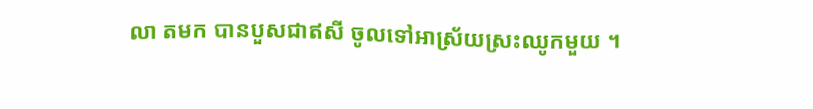លា តមក បានបួសជាឥសី ចូលទៅអាស្រ័យស្រះឈូកមួយ ។